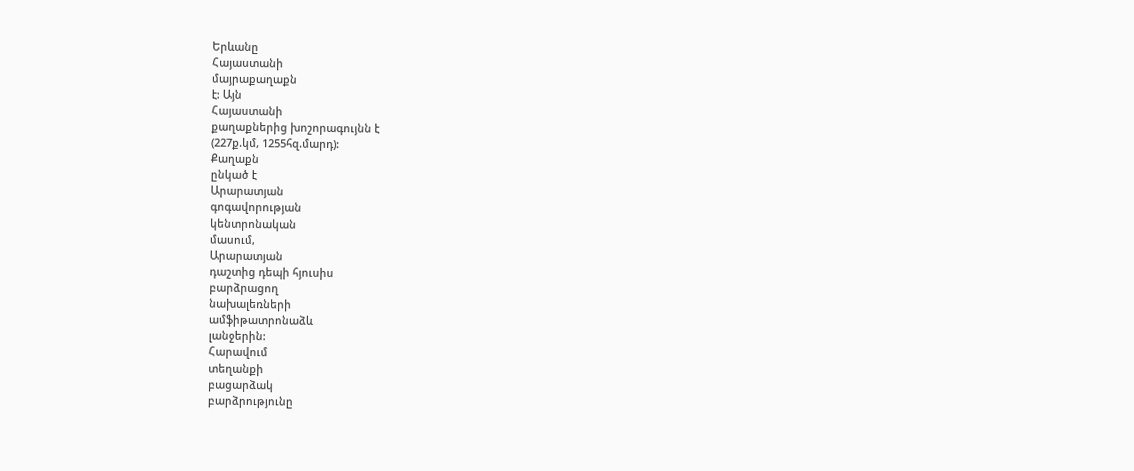Երևանը
Հայաստանի
մայրաքաղաքն
է: Այն
Հայաստանի
քաղաքներից խոշորագույնն է
(227ք.կմ, 1255հզ.մարդ):
Քաղաքն
ընկած է
Արարատյան
գոգավորության
կենտրոնական
մասում,
Արարատյան
դաշտից դեպի հյուսիս
բարձրացող
նախալեռների
ամֆիթատրոնաձև
լանջերին:
Հարավում
տեղանքի
բացարձակ
բարձրությունը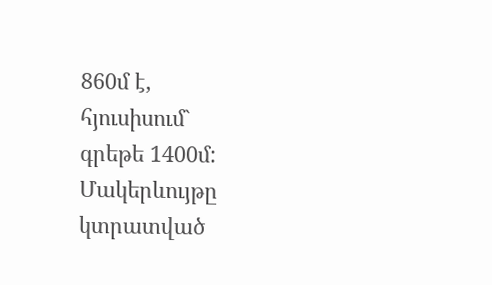860մ է,
հյուսիսում`
գրեթե 1400մ:
Մակերևույթը
կտրատված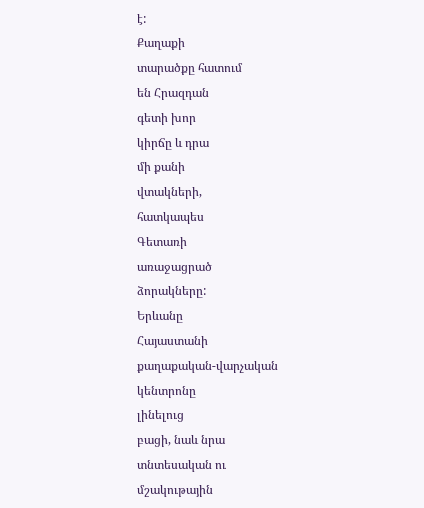է:
Քաղաքի
տարածքը հատում
են Հրազդան
գետի խոր
կիրճը և դրա
մի քանի
վտակների,
հատկապես
Գետառի
առաջացրած
ձորակները:
Երևանը
Հայաստանի
քաղաքական-վարչական
կենտրոնը
լինելուց
բացի, նաև նրա
տնտեսական ու
մշակութային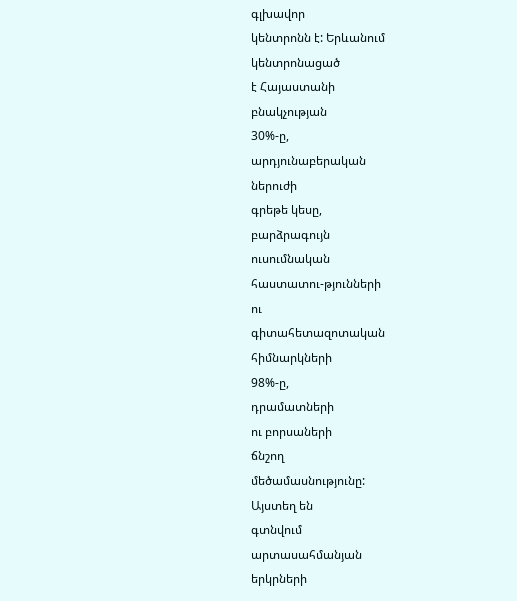գլխավոր
կենտրոնն է: Երևանում
կենտրոնացած
է Հայաստանի
բնակչության
30%-ը,
արդյունաբերական
ներուժի
գրեթե կեսը,
բարձրագույն
ուսումնական
հաստատու-թյունների
ու
գիտահետազոտական
հիմնարկների
98%-ը,
դրամատների
ու բորսաների
ճնշող
մեծամասնությունը:
Այստեղ են
գտնվում
արտասահմանյան
երկրների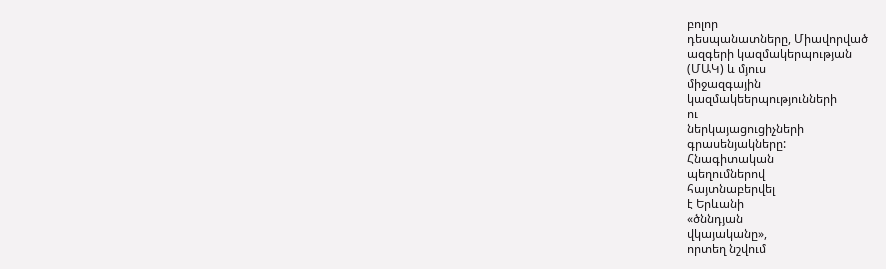բոլոր
դեսպանատները, Միավորված
ազգերի կազմակերպության
(ՄԱԿ) և մյուս
միջազգային
կազմակեերպությունների
ու
ներկայացուցիչների
գրասենյակները:
Հնագիտական
պեղումներով
հայտնաբերվել
է Երևանի
«ծննդյան
վկայականը»,
որտեղ նշվում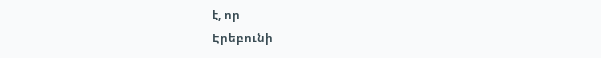է, որ
Էրեբունի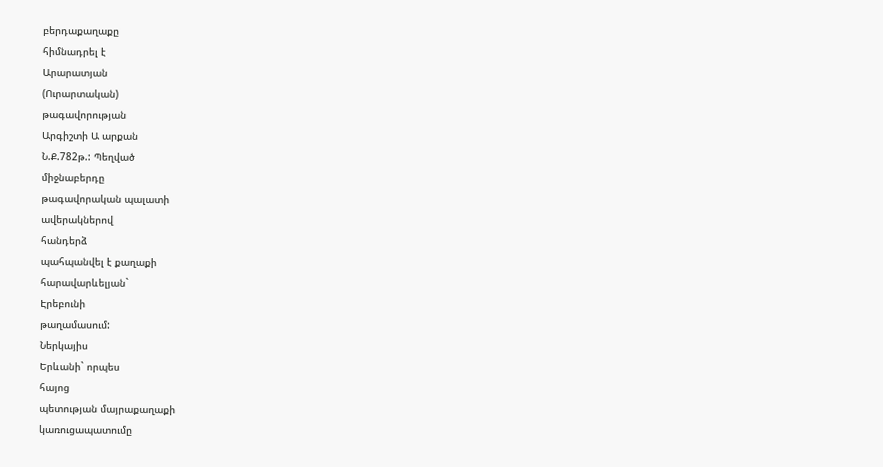բերդաքաղաքը
հիմնադրել է
Արարատյան
(Ուրարտական)
թագավորության
Արգիշտի Ա արքան
Ն.Ք.782թ.: Պեղված
միջնաբերդը
թագավորական պալատի
ավերակներով
հանդերձ
պահպանվել է քաղաքի
հարավարևելյան`
Էրեբունի
թաղամասում:
Ներկայիս
Երևանի` որպես
հայոց
պետության մայրաքաղաքի
կառուցապատումը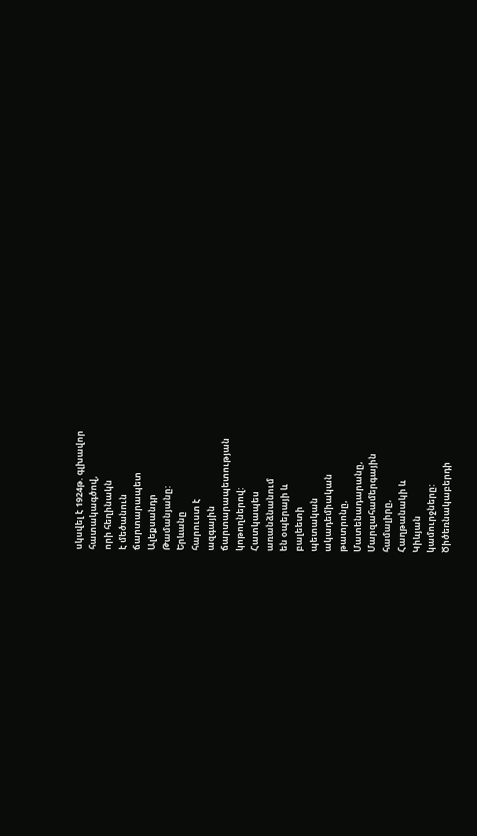սկսվել է 1924թ. գլխավոր
հատակագծով,
որի հեղինակն
է մեծանուն
ճարտարապետ
Ալեքսանդր
Թամանյանը:
Երևանը
հարուստ է
ազգային
ճարտարապետության
կոթողներով:
Հատկապես
առանձնանում
են օպերայի և
բալեետի
պետական
ակադեմիական
թատրոնը,
Մատենադարանը,
Մարզահամերգային
համալիրը,
Հաղթանակի և
Կիևյան
կամուրջները:
Ծիծեռնակաբերդի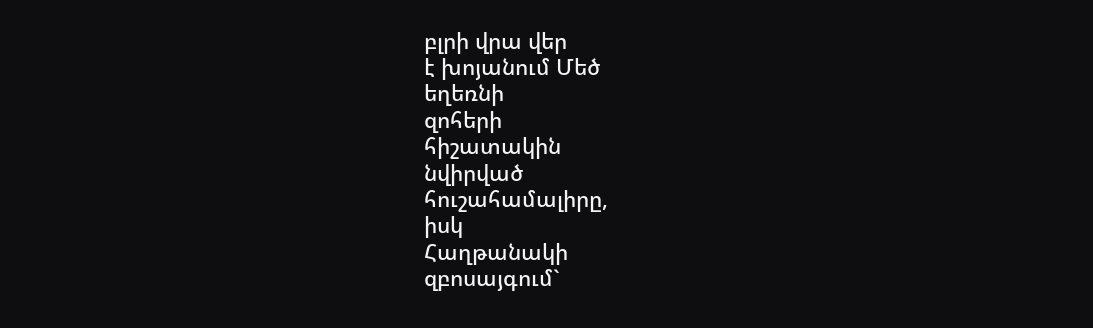բլրի վրա վեր
է խոյանում Մեծ
եղեռնի
զոհերի
հիշատակին
նվիրված
հուշահամալիրը,
իսկ
Հաղթանակի
զբոսայգում`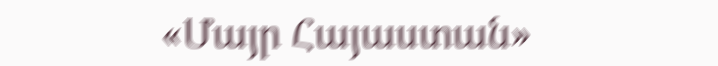«Մայր Հայաստան»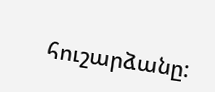հուշարձանը: